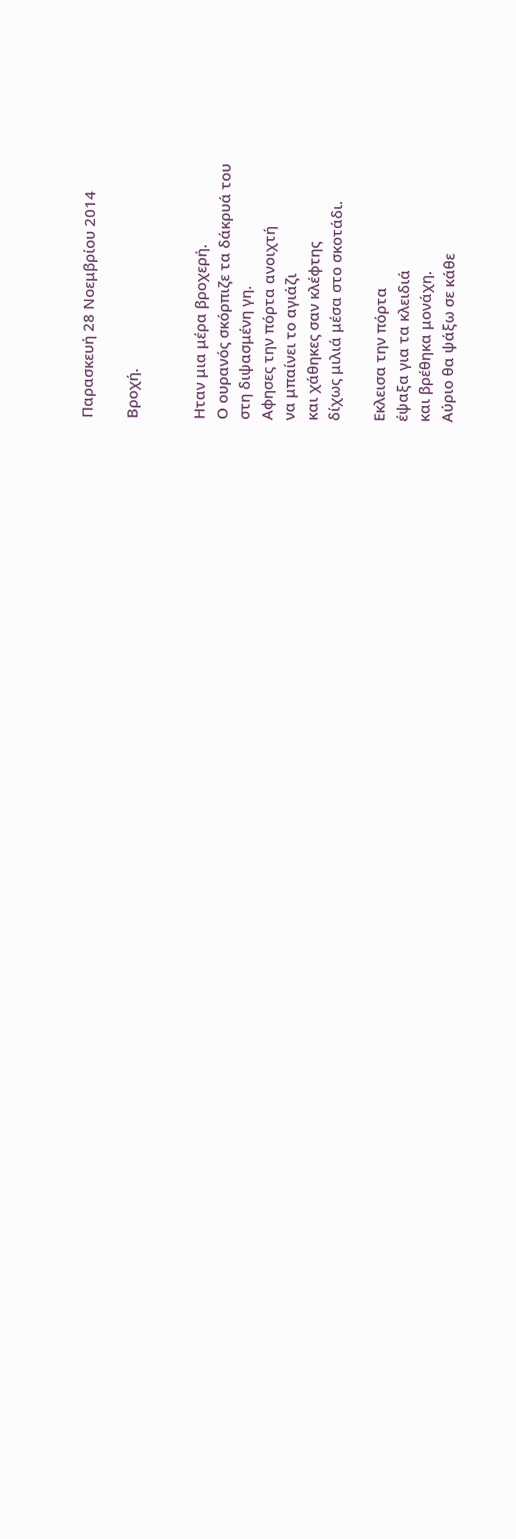Παρασκευή 28 Νοεμβρίου 2014

Βροχή.


Ηταν μια μέρα βροχερή.
Ο ουρανός σκόρπιζε τα δάκρυά του
στη διψασμένη γη.
Αφησες την πόρτα ανοιχτή
να μπαίνει το αγιάζι
και χάθηκες σαν κλέφτης
δίχως μιλιά μέσα στο σκοτάδι.

Εκλεισα την πόρτα
έψαξα για τα κλειδιά
και βρέθηκα μονάχη.
Αύριο θα ψάξω σε κάθε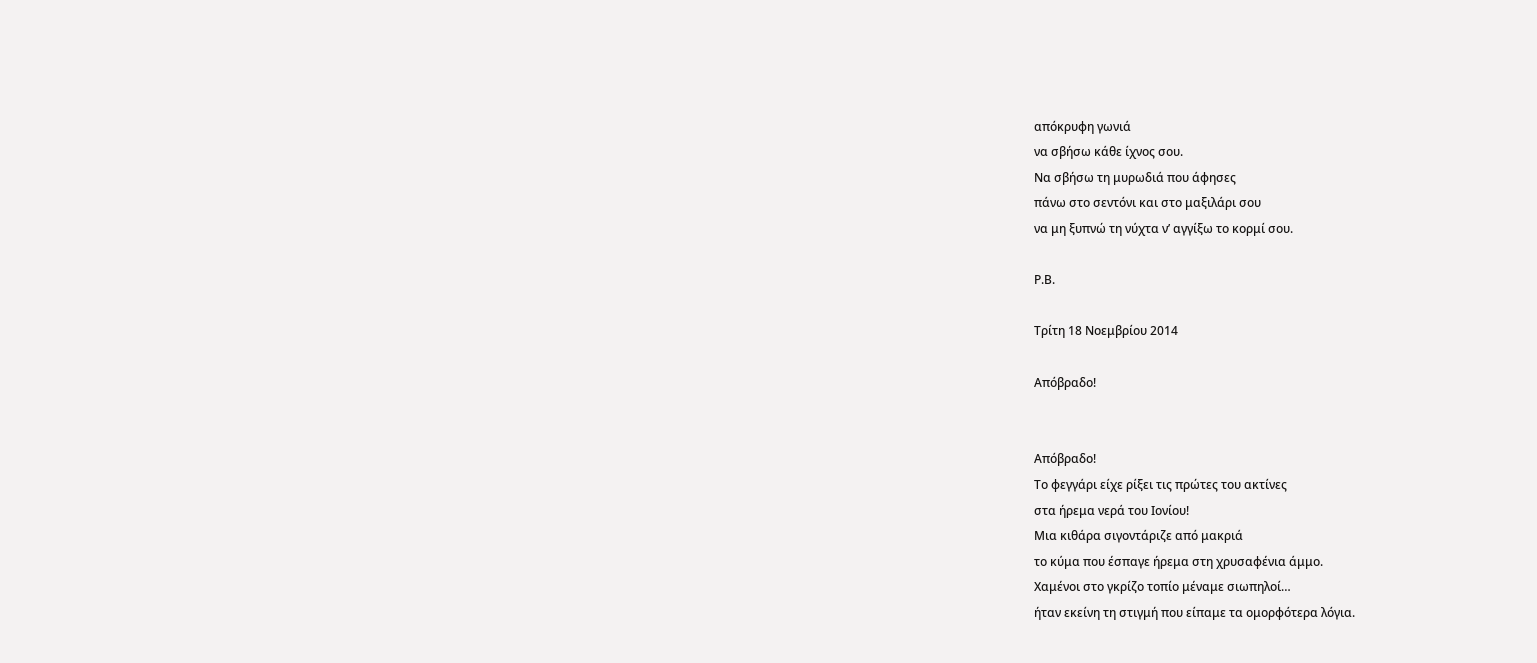απόκρυφη γωνιά
να σβήσω κάθε ίχνος σου.
Να σβήσω τη μυρωδιά που άφησες
πάνω στο σεντόνι και στο μαξιλάρι σου
να μη ξυπνώ τη νύχτα ν’ αγγίξω το κορμί σου.

Ρ.Β.

Τρίτη 18 Νοεμβρίου 2014

Απόβραδο!


Απόβραδο!
Το φεγγάρι είχε ρίξει τις πρώτες του ακτίνες
στα ήρεμα νερά του Ιονίου!
Μια κιθάρα σιγοντάριζε από μακριά
το κύμα που έσπαγε ήρεμα στη χρυσαφένια άμμο.
Χαμένοι στο γκρίζο τοπίο μέναμε σιωπηλοί…
ήταν εκείνη τη στιγμή που είπαμε τα ομορφότερα λόγια.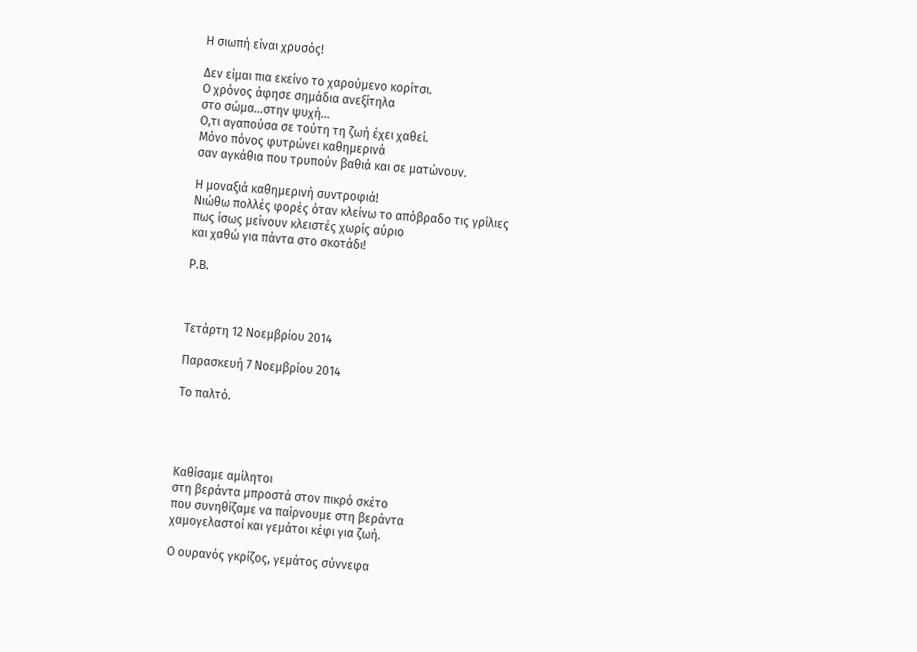Η σιωπή είναι χρυσός!

Δεν είμαι πια εκείνο το χαρούμενο κορίτσι.
Ο χρόνος άφησε σημάδια ανεξίτηλα
στο σώμα…στην ψυχή…
Ο,τι αγαπούσα σε τούτη τη ζωή έχει χαθεί.
Μόνο πόνος φυτρώνει καθημερινά
σαν αγκάθια που τρυπούν βαθιά και σε ματώνουν.

Η μοναξιά καθημερινή συντροφιά!
Νιώθω πολλές φορές όταν κλείνω το απόβραδο τις γρίλιες
πως ίσως μείνουν κλειστές χωρίς αύριο
και χαθώ για πάντα στο σκοτάδι!

Ρ.Β.



Τετάρτη 12 Νοεμβρίου 2014

Παρασκευή 7 Νοεμβρίου 2014

Το παλτό.




Καθίσαμε αμίλητοι
στη βεράντα μπροστά στον πικρό σκέτο
που συνηθίζαμε να παίρνουμε στη βεράντα
χαμογελαστοί και γεμάτοι κέφι για ζωή.

Ο ουρανός γκρίζος, γεμάτος σύννεφα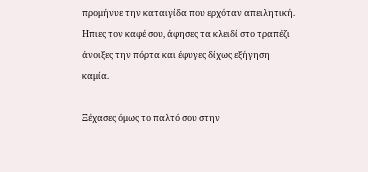προμήνυε την καταιγίδα που ερχόταν απειλητική.
Ηπιες τον καφέ σου, άφησες τα κλειδί στο τραπέζι
άνοιξες την πόρτα και έφυγες δίχως εξήγηση καμία.

Ξέχασες όμως το παλτό σου στην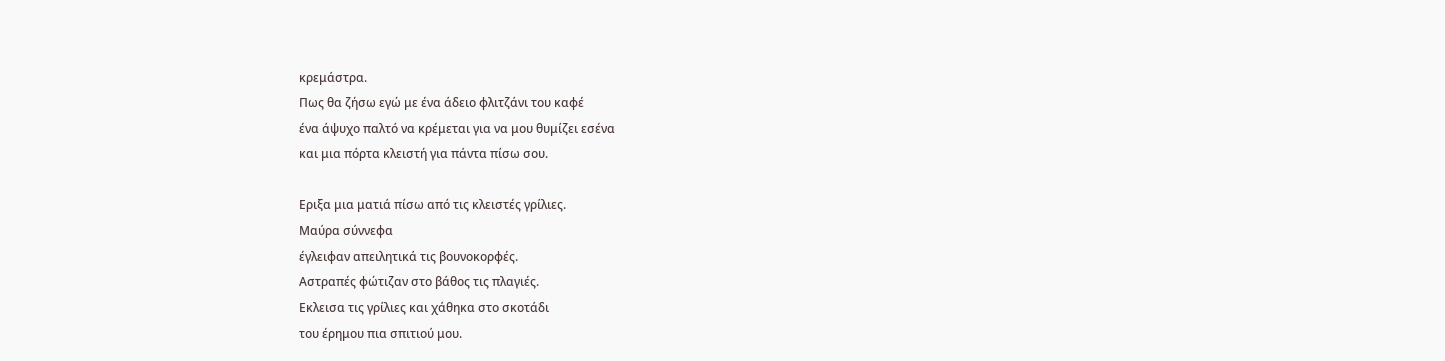κρεμάστρα.
Πως θα ζήσω εγώ με ένα άδειο φλιτζάνι του καφέ
ένα άψυχο παλτό να κρέμεται για να μου θυμίζει εσένα
και μια πόρτα κλειστή για πάντα πίσω σου.

Εριξα μια ματιά πίσω από τις κλειστές γρίλιες.
Μαύρα σύννεφα
έγλειφαν απειλητικά τις βουνοκορφές.
Αστραπές φώτιζαν στο βάθος τις πλαγιές.
Εκλεισα τις γρίλιες και χάθηκα στο σκοτάδι
του έρημου πια σπιτιού μου.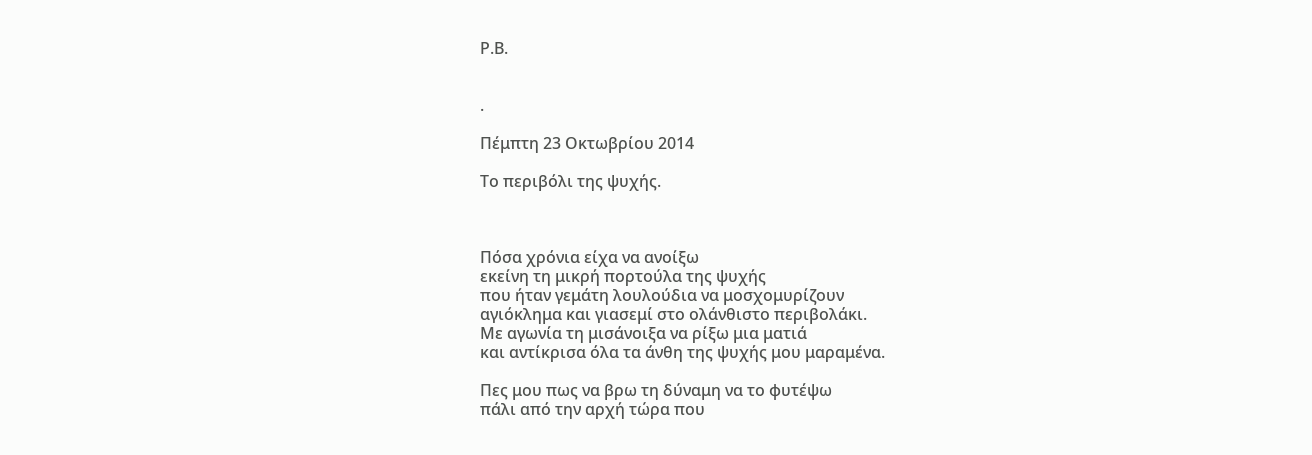Ρ.Β.


.

Πέμπτη 23 Οκτωβρίου 2014

Το περιβόλι της ψυχής.



Πόσα χρόνια είχα να ανοίξω
εκείνη τη μικρή πορτούλα της ψυχής
που ήταν γεμάτη λουλούδια να μοσχομυρίζουν
αγιόκλημα και γιασεμί στο ολάνθιστο περιβολάκι.
Με αγωνία τη μισάνοιξα να ρίξω μια ματιά
και αντίκρισα όλα τα άνθη της ψυχής μου μαραμένα.

Πες μου πως να βρω τη δύναμη να το φυτέψω
πάλι από την αρχή τώρα που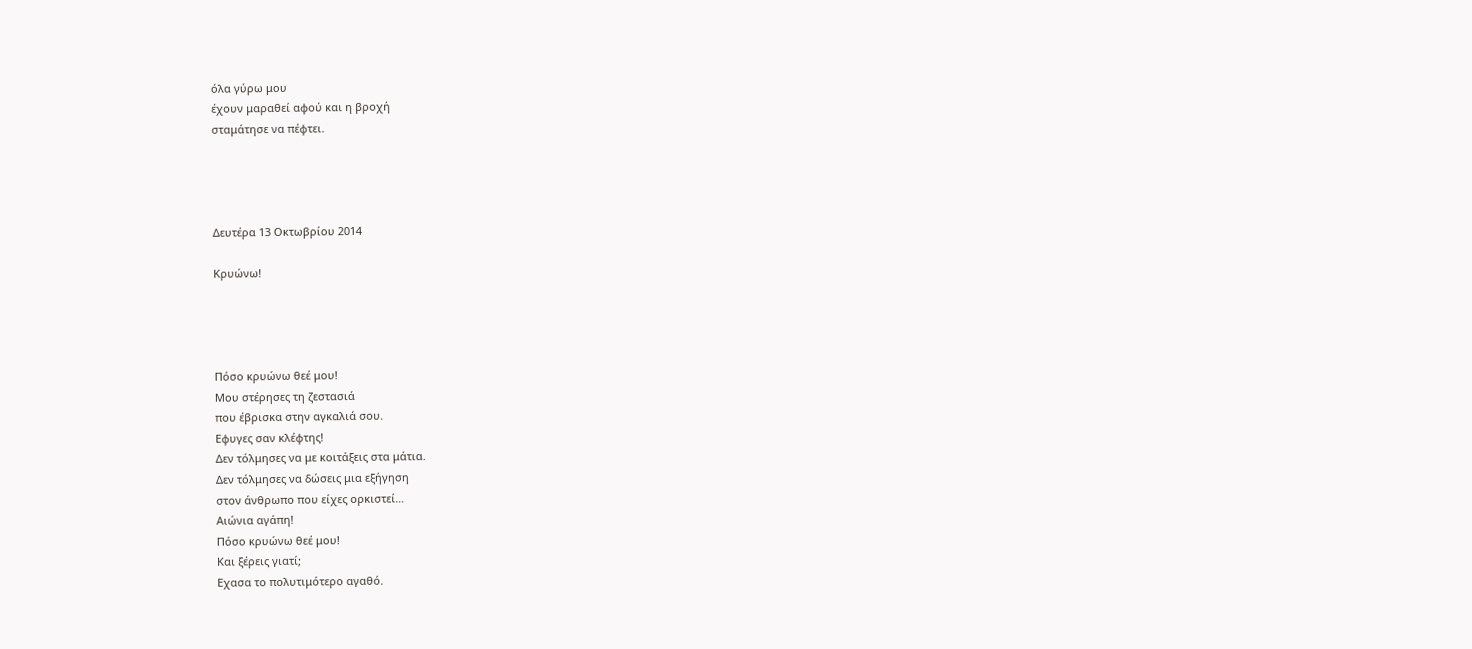όλα γύρω μου
έχουν μαραθεί αφού και η βροχή
σταμάτησε να πέφτει.




Δευτέρα 13 Οκτωβρίου 2014

Κρυώνω!




Πόσο κρυώνω θεέ μου!
Μου στέρησες τη ζεστασιά
που έβρισκα στην αγκαλιά σου.
Εφυγες σαν κλέφτης!
Δεν τόλμησες να με κοιτάξεις στα μάτια.
Δεν τόλμησες να δώσεις μια εξήγηση
στον άνθρωπο που είχες ορκιστεί…
Αιώνια αγάπη!
Πόσο κρυώνω θεέ μου!
Και ξέρεις γιατί;
Εχασα το πολυτιμότερο αγαθό.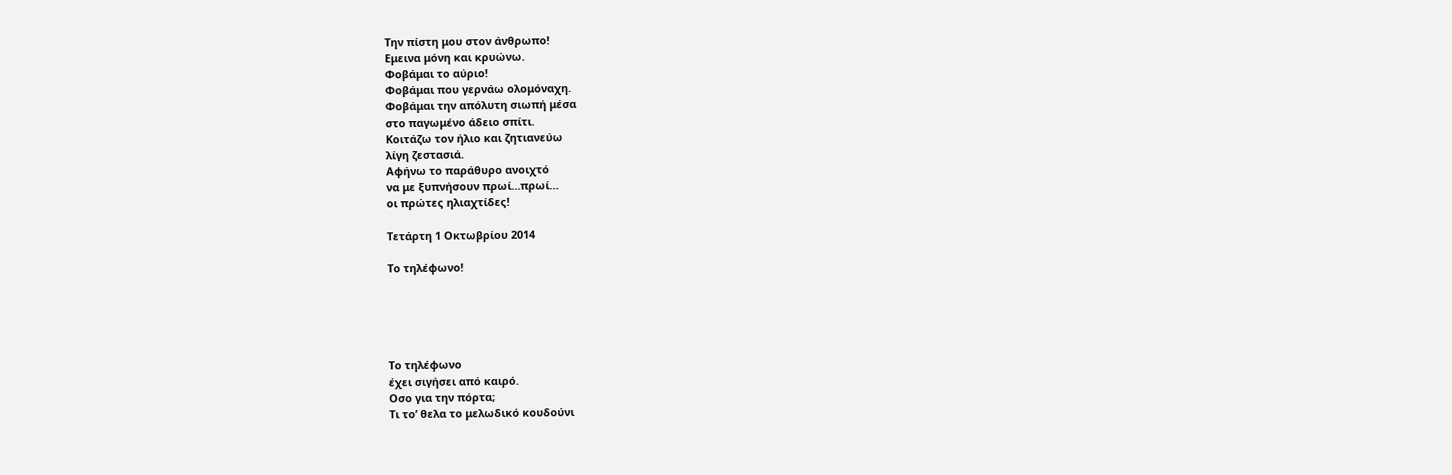Την πίστη μου στον άνθρωπο!
Εμεινα μόνη και κρυώνω.
Φοβάμαι το αύριο!
Φοβάμαι που γερνάω ολομόναχη.
Φοβάμαι την απόλυτη σιωπή μέσα
στο παγωμένο άδειο σπίτι.
Κοιτάζω τον ήλιο και ζητιανεύω
λίγη ζεστασιά.
Αφήνω το παράθυρο ανοιχτό
να με ξυπνήσουν πρωί…πρωί…
οι πρώτες ηλιαχτίδες!

Τετάρτη 1 Οκτωβρίου 2014

Το τηλέφωνο!





Το τηλέφωνο
έχει σιγήσει από καιρό.
Οσο για την πόρτα;
Τι το’ θελα το μελωδικό κουδούνι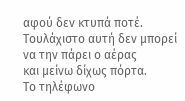αφού δεν κτυπά ποτέ.
Τουλάχιστο αυτή δεν μπορεί
να την πάρει ο αέρας
και μείνω δίχως πόρτα.
Το τηλέφωνο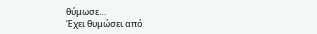θύμωσε…
Έχει θυμώσει από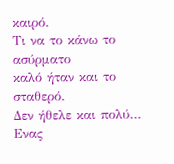καιρό.
Τι να το κάνω το ασύρματο
καλό ήταν και το σταθερό.
Δεν ήθελε και πολύ…
Ενας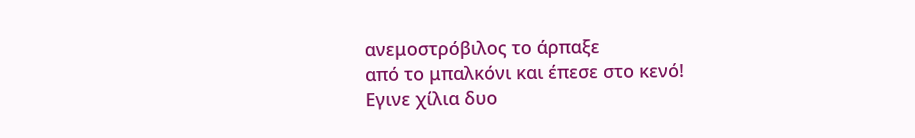ανεμοστρόβιλος το άρπαξε
από το μπαλκόνι και έπεσε στο κενό!
Εγινε χίλια δυο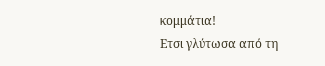κομμάτια!
Ετσι γλύτωσα από τη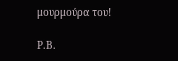μουρμούρα του!

Ρ.Β.